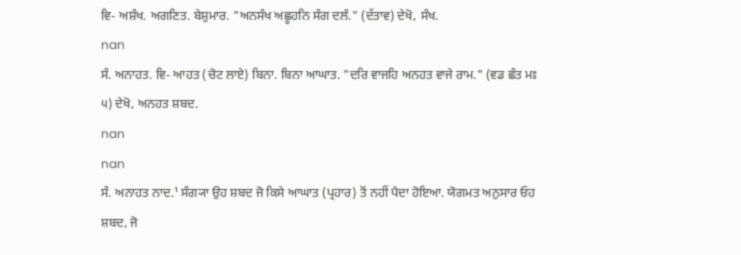ਵਿ- ਅਸ਼ੰਖ. ਅਗਣਿਤ. ਬੇਸ਼ੁਮਾਰ. "ਅਨਸੰਖ ਅਛੂਹਨਿ ਸੰਗ ਦਲੰ." (ਦੱਤਾਵ) ਦੇਖੋ, ਸੰਖ.
nan
ਸੰ. ਅਨਾਹਤ. ਵਿ- ਆਹਤ (ਚੋਟ ਲਾਏ) ਬਿਨਾ. ਬਿਨਾ ਆਘਾਤ. "ਦਰਿ ਵਾਜਹਿ ਅਨਹਤ ਵਾਜੇ ਰਾਮ." (ਵਡ ਛੰਤ ਮਃ ੫) ਦੇਖੋ, ਅਨਹਤ ਸ਼ਬਦ.
nan
nan
ਸੰ. ਅਨਾਹਤ ਨਾਦ.¹ ਸੰਗ੍ਯਾ ਉਹ ਸ਼ਬਦ ਜੋ ਕਿਸੇ ਆਘਾਤ (ਪ੍ਰਹਾਰ) ਤੋਂ ਨਹੀਂ ਪੈਦਾ ਹੋਇਆ. ਯੋਗਮਤ ਅਨੁਸਾਰ ਓਹ ਸ਼ਬਦ, ਜੋ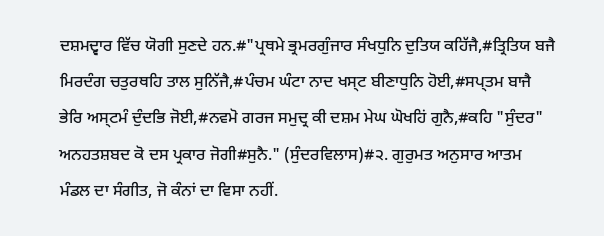ਦਸ਼ਮਦ੍ਵਾਰ ਵਿੱਚ ਯੋਗੀ ਸੁਣਦੇ ਹਨ.#"ਪ੍ਰਥਮੇ ਭ੍ਰਮਰਗੁੰਜਾਰ ਸੰਖਧੁਨਿ ਦੁਤਿਯ ਕਹਿੱਜੈ,#ਤ੍ਰਿਤਿਯ ਬਜੈ ਮਿਰਦੰਗ ਚਤੁਰਥਹਿ ਤਾਲ ਸੁਨਿੱਜੈ,#ਪੰਚਮ ਘੰਟਾ ਨਾਦ ਖਸ੍ਟ ਬੀਣਾਧੁਨਿ ਹੋਈ,#ਸਪ੍ਤਮ ਬਾਜੈ ਭੇਰਿ ਅਸ੍ਟਮੰ ਦੁੰਦਭਿ ਜੋਈ,#ਨਵਮੋ ਗਰਜ ਸਮੁਦ੍ਰ ਕੀ ਦਸ਼ਮ ਮੇਘ ਘੋਖਹਿਂ ਗੁਨੈ,#ਕਹਿ "ਸੁੰਦਰ" ਅਨਹਤਸ਼ਬਦ ਕੋ ਦਸ ਪ੍ਰਕਾਰ ਜੋਗੀ#ਸੁਨੈ." (ਸੁੰਦਰਵਿਲਾਸ)#੨. ਗੁਰੁਮਤ ਅਨੁਸਾਰ ਆਤਮ ਮੰਡਲ ਦਾ ਸੰਗੀਤ, ਜੋ ਕੰਨਾਂ ਦਾ ਵਿਸਾ ਨਹੀਂ.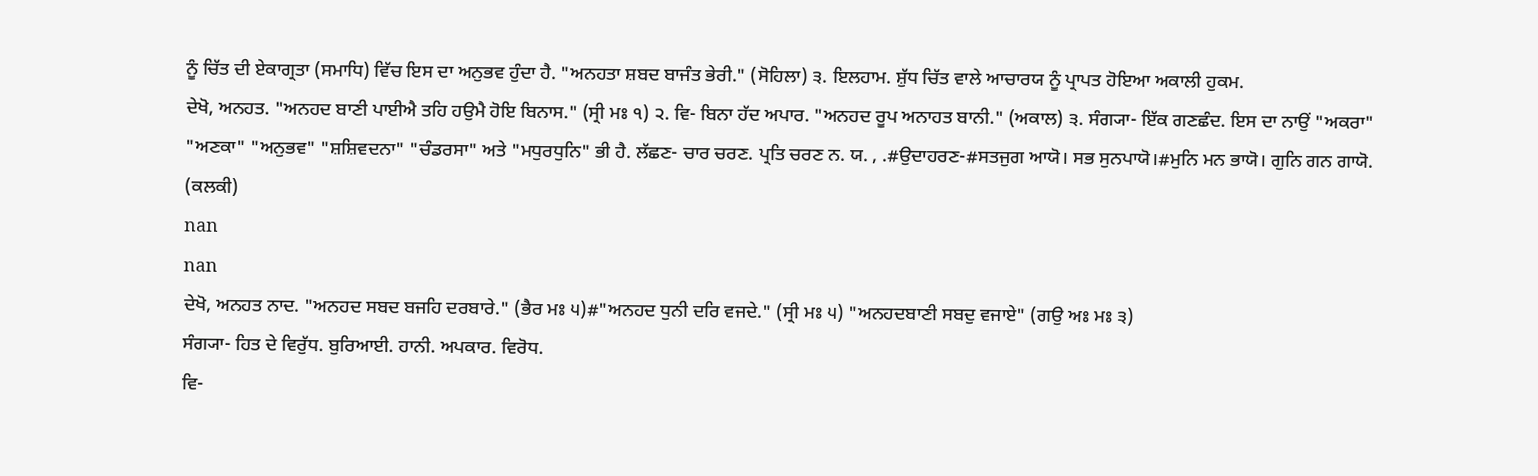ਨੂੰ ਚਿੱਤ ਦੀ ਏਕਾਗ੍ਰਤਾ (ਸਮਾਧਿ) ਵਿੱਚ ਇਸ ਦਾ ਅਨੁਭਵ ਹੁੰਦਾ ਹੈ. "ਅਨਹਤਾ ਸ਼ਬਦ ਬਾਜੰਤ ਭੇਰੀ." (ਸੋਹਿਲਾ) ੩. ਇਲਹਾਮ. ਸ਼ੁੱਧ ਚਿੱਤ ਵਾਲੇ ਆਚਾਰਯ ਨੂੰ ਪ੍ਰਾਪਤ ਹੋਇਆ ਅਕਾਲੀ ਹੁਕਮ.
ਦੇਖੋ, ਅਨਹਤ. "ਅਨਹਦ ਬਾਣੀ ਪਾਈਐ ਤਹਿ ਹਉਮੈ ਹੋਇ ਬਿਨਾਸ." (ਸ੍ਰੀ ਮਃ ੧) ੨. ਵਿ- ਬਿਨਾ ਹੱਦ ਅਪਾਰ. "ਅਨਹਦ ਰੂਪ ਅਨਾਹਤ ਬਾਨੀ." (ਅਕਾਲ) ੩. ਸੰਗ੍ਯਾ- ਇੱਕ ਗਣਛੰਦ. ਇਸ ਦਾ ਨਾਉਂ "ਅਕਰਾ" "ਅਣਕਾ" "ਅਨੁਭਵ" "ਸ਼ਸ਼ਿਵਦਨਾ" "ਚੰਡਰਸਾ" ਅਤੇ "ਮਧੁਰਧੁਨਿ" ਭੀ ਹੈ. ਲੱਛਣ- ਚਾਰ ਚਰਣ. ਪ੍ਰਤਿ ਚਰਣ ਨ. ਯ. , .#ਉਦਾਹਰਣ-#ਸਤਜੁਗ ਆਯੋ। ਸਭ ਸੁਨਪਾਯੋ।#ਮੁਨਿ ਮਨ ਭਾਯੋ। ਗੁਨਿ ਗਨ ਗਾਯੋ. (ਕਲਕੀ)
nan
nan
ਦੇਖੋ, ਅਨਹਤ ਨਾਦ. "ਅਨਹਦ ਸਬਦ ਬਜਹਿ ਦਰਬਾਰੇ." (ਭੈਰ ਮਃ ੫)#"ਅਨਹਦ ਧੁਨੀ ਦਰਿ ਵਜਦੇ." (ਸ੍ਰੀ ਮਃ ੫) "ਅਨਹਦਬਾਣੀ ਸਬਦੁ ਵਜਾਏ" (ਗਉ ਅਃ ਮਃ ੩)
ਸੰਗ੍ਯਾ- ਹਿਤ ਦੇ ਵਿਰੁੱਧ. ਬੁਰਿਆਈ. ਹਾਨੀ. ਅਪਕਾਰ. ਵਿਰੋਧ.
ਵਿ-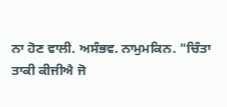ਨਾ ਹੋਣ ਵਾਲੀ. ਅਸੰਭਵ. ਨਾਮੁਮਕਿਨ. "ਚਿੰਤਾ ਤਾਕੀ ਕੀਜੀਐ ਜੋ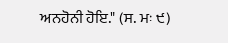ਅਨਹੋਨੀ ਹੋਇ." (ਸ. ਮਃ ੯)